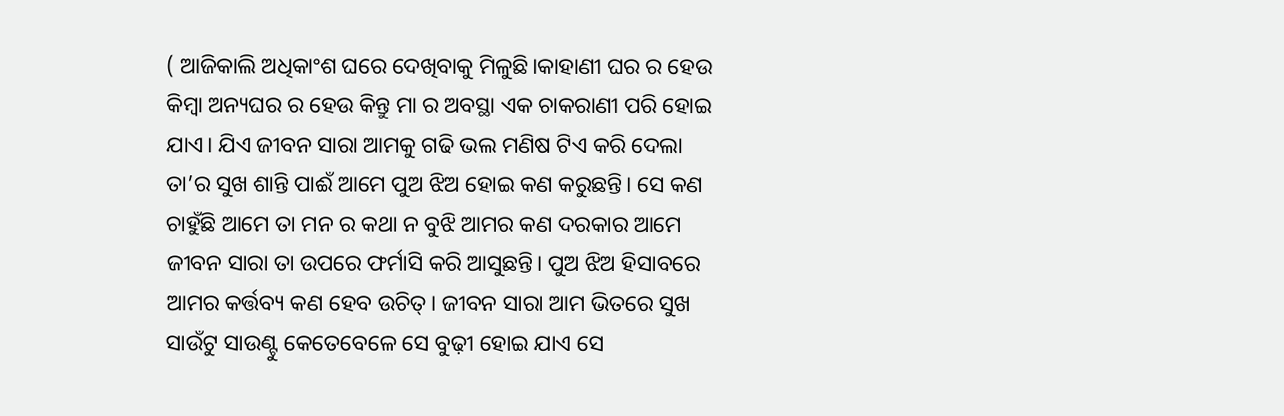( ଆଜିକାଲି ଅଧିକାଂଶ ଘରେ ଦେଖିବାକୁ ମିଳୁଛି।କାହାଣୀ ଘର ର ହେଉ କିମ୍ବା ଅନ୍ୟଘର ର ହେଉ କିନ୍ତୁ ମା ର ଅବସ୍ଥା ଏକ ଚାକରାଣୀ ପରି ହୋଇ ଯାଏ। ଯିଏ ଜୀବନ ସାରା ଆମକୁ ଗଢି ଭଲ ମଣିଷ ଟିଏ କରି ଦେଲା ତା’ର ସୁଖ ଶାନ୍ତି ପାଈଁ ଆମେ ପୁଅ ଝିଅ ହୋଇ କଣ କରୁଛନ୍ତି। ସେ କଣ ଚାହୁଁଛି ଆମେ ତା ମନ ର କଥା ନ ବୁଝି ଆମର କଣ ଦରକାର ଆମେ ଜୀବନ ସାରା ତା ଉପରେ ଫର୍ମାସି କରି ଆସୁଛନ୍ତି। ପୁଅ ଝିଅ ହିସାବରେ ଆମର କର୍ତ୍ତବ୍ୟ କଣ ହେବ ଉଚିତ୍। ଜୀବନ ସାରା ଆମ ଭିତରେ ସୁଖ ସାଉଁଟୁ ସାଉଣ୍ଟୁ କେତେବେଳେ ସେ ବୁଢ଼ୀ ହୋଇ ଯାଏ ସେ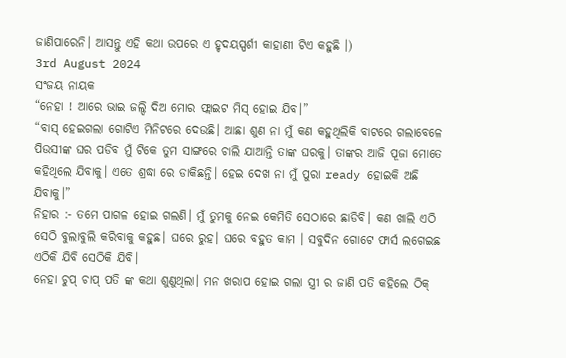ଜାଣିପାରେନି। ଆସନ୍ତୁ ଏହି କଥା ଉପରେ ଏ ହୃଦୟସ୍ପର୍ଶୀ କାହାଣୀ ଟିଏ କହୁଛି ।)
3rd August 2024
ସଂଜୟ ନାୟକ
“ନେହା ! ଆରେ ଭାଇ ଜଲ୍ଦି ଦିଅ ମୋର ଫ୍ଲାଇଟ ମିସ୍ ହୋଇ ଯିବ।”
“ବାସ୍ ହେଇଗଲା ଗୋଟିଏ ମିନିଟରେ ଦେଉଛି। ଆଛା ଶୁଣ ନା ମୁଁ କଣ କହୁଥିଲିକି ବାଟରେ ଗଲାବେଳେ ପିଉସୀଙ୍କ ଘର ପଡିବ ମୁଁ ଟିକେ ତୁମ ସାଙ୍ଗରେ ଚାଲି ଯାଆନ୍ତି ତାଙ୍କ ଘରକୁ। ତାଙ୍କର ଆଜି ପୂଜା ମୋତେ କହିଥିଲେ ଯିବାକୁ। ଏତେ ଶ୍ରଦ୍ଧା ରେ ଡାକିଛନ୍ତି। ହେଇ ଦେଖ ନା ମୁଁ ପୁରା ready ହୋଇକି ଅଛି ଯିବାକୁ।”
ନିହାର :- ତମେ ପାଗଳ ହୋଇ ଗଲଣି। ମୁଁ ତୁମକୁ ନେଇ କେମିତି ସେଠାରେ ଛାଡିବି। କଣ ଖାଲି ଏଠି ସେଠି ବୁଲାବୁଲି କରିବାକୁ କହୁଛ। ଘରେ ରୁହ। ଘରେ ବହୁତ କାମ । ସବୁଦିନ ଗୋଟେ ଫାର୍ସ ଲଗେଇଛ ଏଠିକି ଯିବି ସେଠିକି ଯିବି।
ନେହା ଚୁପ୍ ଚାପ୍ ପତି ଙ୍କ କଥା ଶୁଣୁଥିଲା। ମନ ଖରାପ ହୋଇ ଗଲା ସ୍ତ୍ରୀ ର ଜାଣି ପତି କହିଲେ ଠିକ୍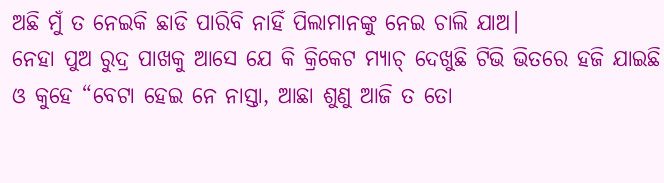ଅଛି ମୁଁ ତ ନେଇକି ଛାଡି ପାରିବି ନାହିଁ ପିଲାମାନଙ୍କୁ ନେଇ ଚାଲି ଯାଅ।
ନେହା ପୁଅ ରୁଦ୍ର ପାଖକୁ ଆସେ ଯେ କି କ୍ରିକେଟ ମ୍ୟାଚ୍ ଦେଖୁଛି ଟିଭି ଭିତରେ ହଜି ଯାଇଛି ଓ କୁହେ “ବେଟା ହେଇ ନେ ନାସ୍ତା, ଆଛା ଶୁଣୁ ଆଜି ତ ତୋ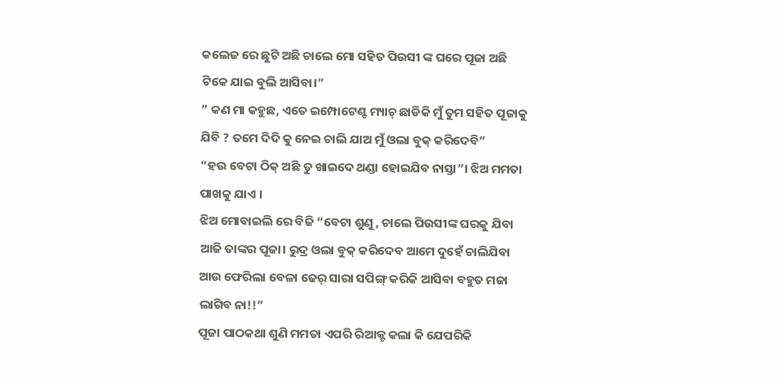କଲେଜ ରେ ଛୁଟି ଅଛି ଚାଲେ ମୋ ସହିତ ପିଉସୀ ଙ୍କ ଘରେ ପୂଜା ଅଛି ଟିକେ ଯାଇ ବୁଲି ଆସିବା।”
” କଣ ମା କହୁଛ, ଏତେ ଇମ୍ପୋଟେଣ୍ଟ ମ୍ୟାଚ୍ ଛାଡିକି ମୁଁ ତୁମ ସହିତ ପୂଜାକୁ ଯିବି ? ତମେ ଦିଦି କୁ ନେଇ ଚାଲି ଯାଅ ମୁଁ ଓଲା ବୁକ୍ କରିଦେବି”
“ହଉ ବେଟା ଠିକ୍ ଅଛି ତୁ ଖାଇଦେ ଥଣ୍ଡା ହୋଇଯିବ ନାସ୍ତା”। ଝିଅ ମମତା ପାଖକୁ ଯାଏ ।
ଝିଅ ମୋବାଇଲି ରେ ବିଜି “ବେଟା ଶୁଣୁ, ଚାଲେ ପିଉସୀଙ୍କ ଘରକୁ ଯିବା ଆଜି ତାଙ୍କର ପୂଜା। ରୁଦ୍ର ଓଲା ବୁକ୍ କରିଦେବ ଆମେ ଦୁହେଁ ଚାଲିଯିବା ଆଉ ଫେରିଲା ବେଳା ଢେର୍ ସାରା ସପିଙ୍ଗ୍ କରିକି ଆସିବା ବହୁତ ମଜା ଲାଗିବ ନା!!”
ପୂଜା ପାଠକଥା ଶୁଣି ମମତା ଏପରି ରିଆକ୍ଟ କଲା କି ଯେପରିକି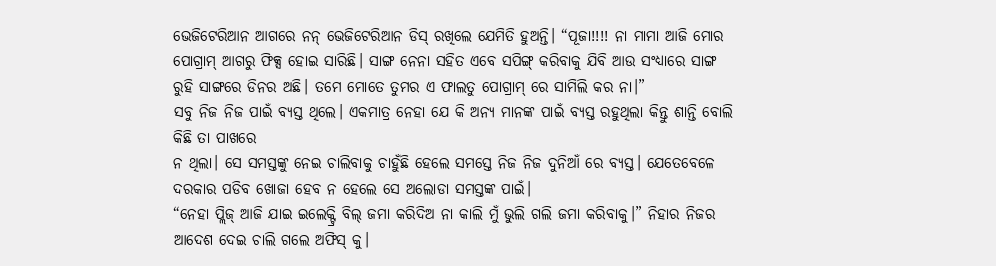ଭେଜିଟେରିଆନ ଆଗରେ ନନ୍ ଭେଜିଟେରିଆନ ଡିସ୍ ରଖିଲେ ଯେମିତି ହୁଅନ୍ତି। “ପୂଜା!!!! ନା ମାମା ଆଜି ମୋର ପୋଗ୍ରାମ୍ ଆଗରୁ ଫିକ୍ସ ହୋଇ ସାରିଛି। ସାଙ୍ଗ ନେନା ସହିତ ଏବେ ସପିଙ୍ଗ୍ କରିବାକୁ ଯିବି ଆଉ ସଂଧ୍ୟାରେ ସାଙ୍ଗ ରୁହି ସାଙ୍ଗରେ ଡିନର ଅଛି। ତମେ ମୋତେ ତୁମର ଏ ଫାଲତୁ ପୋଗ୍ରାମ୍ ରେ ସାମିଲି କର ନା।”
ସବୁ ନିଜ ନିଜ ପାଇଁ ବ୍ୟସ୍ତ ଥିଲେ। ଏକମାତ୍ର ନେହା ଯେ କି ଅନ୍ୟ ମାନଙ୍କ ପାଇଁ ବ୍ୟସ୍ତ ରହୁଥିଲା କିନ୍ତୁ ଶାନ୍ତି ବୋଲି କିଛି ତା ପାଖରେ
ନ ଥିଲା। ସେ ସମସ୍ତଙ୍କୁ ନେଇ ଚାଲିବାକୁ ଚାହୁଁଛି ହେଲେ ସମସ୍ତେ ନିଜ ନିଜ ଦୁନିଆଁ ରେ ବ୍ୟସ୍ତ। ଯେତେବେଳେ ଦରକାର ପଡିବ ଖୋଜା ହେବ ନ ହେଲେ ସେ ଅଲୋଡା ସମସ୍ତଙ୍କ ପାଇଁ।
“ନେହା ପ୍ଲିଜ୍ ଆଜି ଯାଇ ଇଲେକ୍ଟ୍ରି ବିଲ୍ ଜମା କରିଦିଅ ନା କାଲି ମୁଁ ଭୁଲି ଗଲି ଜମା କରିବାକୁ।” ନିହାର ନିଜର ଆଦେଶ ଦେଇ ଚାଲି ଗଲେ ଅଫିସ୍ କୁ।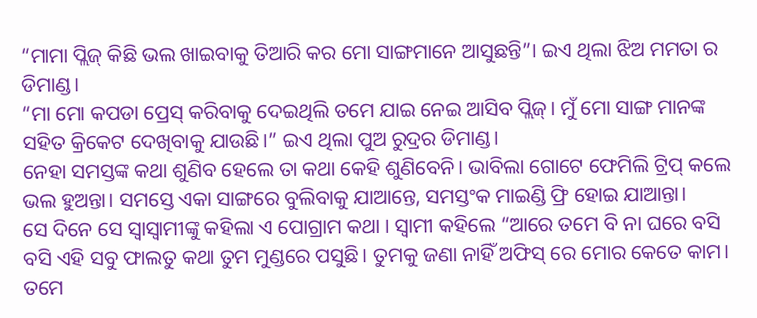“ମାମା ପ୍ଲିଜ୍ କିଛି ଭଲ ଖାଇବାକୁ ତିଆରି କର ମୋ ସାଙ୍ଗମାନେ ଆସୁଛନ୍ତି”। ଇଏ ଥିଲା ଝିଅ ମମତା ର ଡିମାଣ୍ଡ।
“ମା ମୋ କପଡା ପ୍ରେସ୍ କରିବାକୁ ଦେଇଥିଲି ତମେ ଯାଇ ନେଇ ଆସିବ ପ୍ଲିଜ୍। ମୁଁ ମୋ ସାଙ୍ଗ ମାନଙ୍କ ସହିତ କ୍ରିକେଟ ଦେଖିବାକୁ ଯାଉଛି।” ଇଏ ଥିଲା ପୁଅ ରୁଦ୍ରର ଡିମାଣ୍ଡ।
ନେହା ସମସ୍ତଙ୍କ କଥା ଶୁଣିବ ହେଲେ ତା କଥା କେହି ଶୁଣିବେନି। ଭାବିଲା ଗୋଟେ ଫେମିଲି ଟ୍ରିପ୍ କଲେ ଭଲ ହୁଅନ୍ତା। ସମସ୍ତେ ଏକା ସାଙ୍ଗରେ ବୁଲିବାକୁ ଯାଆନ୍ତେ, ସମସ୍ତଂକ ମାଇଣ୍ଡି ଫ୍ରି ହୋଇ ଯାଆନ୍ତା।
ସେ ଦିନେ ସେ ସ୍ବାସ୍ବାମୀଙ୍କୁ କହିଲା ଏ ପୋଗ୍ରାମ କଥା । ସ୍ୱାମୀ କହିଲେ “ଆରେ ତମେ ବି ନା ଘରେ ବସି ବସି ଏହି ସବୁ ଫାଲତୁ କଥା ତୁମ ମୁଣ୍ଡରେ ପସୁଛି। ତୁମକୁ ଜଣା ନାହିଁ ଅଫିସ୍ ରେ ମୋର କେତେ କାମ। ତମେ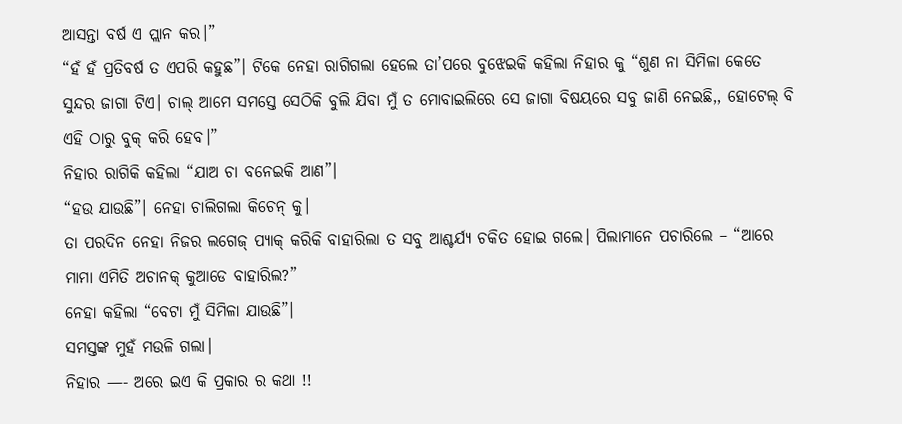ଆସନ୍ତା ବର୍ଷ ଏ ପ୍ଲାନ କର।”
“ହଁ ହଁ ପ୍ରତିବର୍ଷ ତ ଏପରି କହୁଛ”। ଟିକେ ନେହା ରାଗିଗଲା ହେଲେ ତା’ପରେ ବୁଝେଇକି କହିଲା ନିହାର କୁ “ଶୁଣ ନା ସିମିଳା କେତେ ସୁନ୍ଦର ଜାଗା ଟିଏ। ଚାଲ୍ ଆମେ ସମସ୍ତେ ସେଠିକି ବୁଲି ଯିବା ମୁଁ ତ ମୋବାଇଲିରେ ସେ ଜାଗା ବିଷୟରେ ସବୁ ଜାଣି ନେଇଛି,, ହୋଟେଲ୍ ବି ଏହି ଠାରୁ ବୁକ୍ କରି ହେବ।”
ନିହାର ରାଗିକି କହିଲା “ଯାଅ ଚା ବନେଇକି ଆଣ”।
“ହଉ ଯାଉଛି”। ନେହା ଚାଲିଗଲା କିଚେନ୍ କୁ।
ତା ପରଦିନ ନେହା ନିଜର ଲଗେଜ୍ ପ୍ୟାକ୍ କରିକି ବାହାରିଲା ତ ସବୁ ଆଶ୍ଚର୍ଯ୍ୟ ଚକିତ ହୋଇ ଗଲେ। ପିଲାମାନେ ପଚାରିଲେ – “ଆରେ ମାମା ଏମିତି ଅଚାନକ୍ କୁଆଡେ ବାହାରିଲ?”
ନେହା କହିଲା “ବେଟା ମୁଁ ସିମିଳା ଯାଉଛି”।
ସମସ୍ତଙ୍କ ମୁହଁ ମଉଳି ଗଲା।
ନିହାର —- ଅରେ ଇଏ କି ପ୍ରକାର ର କଥା !!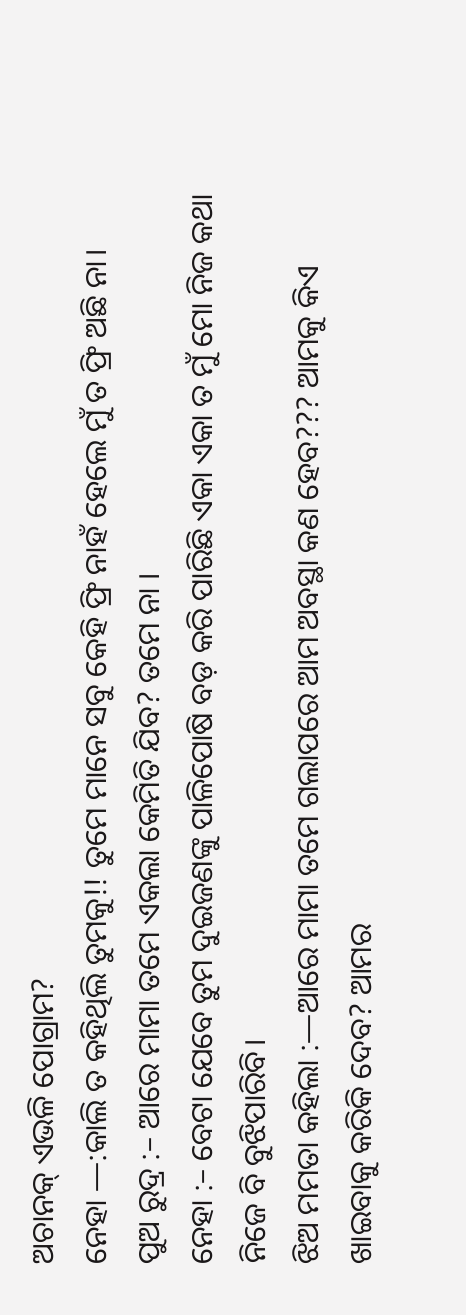ଅଚାନକ୍ ଏଭଳି ପୋଗ୍ରାମ?
ନେହା —:କାଲି ତ କହିଥିଲି ତୁମକୁ!! ତୁମେ ମାନେ ସବୁ କେହି ଫ୍ରି ନାହଁ ହେଲେ ମୁଁ ତ ଫ୍ରି ଅଛି ନା।
ପୁଅ ରୁଦ୍ର :– ଆରେ ମାମା ତମେ ଏକଲା କେମିତି ଯିବ? ତମେ ନା ।
ନେହା :– ବେଟା ଯେବେ ତୁମ ଦୁଇଜଣଙ୍କୁ ପାଳିପୋଷି ବଡ଼ କରି ପାରିଛି ଏକା ଏକା ତ ମୁଁ ମୋ ନିଜ କଥା ନିଜେ ବି ବୁଝିପାରିବି।
ଝିଅ ମମତା କହିଲା :—ଆରେ ମାମା ତମେ ଗଲାପରେ ଆମ ଅବସ୍ଥା କଣ ହେବ??? ଆମକୁ କିଏ ଖାଇବାକୁ କରିକି ଦେବ? ଆମର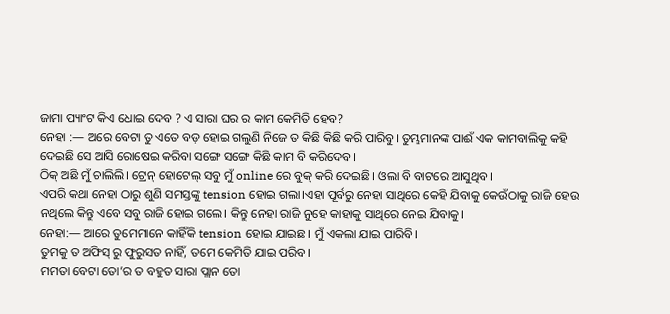ଜାମା ପ୍ୟାଂଟ କିଏ ଧୋଇ ଦେବ ? ଏ ସାରା ଘର ର କାମ କେମିତି ହେବ?
ନେହା :— ଅରେ ବେଟା ତୁ ଏତେ ବଡ଼ ହୋଇ ଗଲୁଣି ନିଜେ ତ କିଛି କିଛି କରି ପାରିବୁ। ତୁମ୍ଭମାନଙ୍କ ପାଈଁ ଏକ କାମବାଲିକୁ କହି ଦେଇଛି ସେ ଆସି ରୋଷେଇ କରିବା ସଙ୍ଗେ ସଙ୍ଗେ କିଛି କାମ ବି କରିଦେବ।
ଠିକ୍ ଅଛି ମୁଁ ଚାଲିଲି। ଟ୍ରେନ୍ ହୋଟେଲ୍ ସବୁ ମୁଁ online ରେ ବୁକ୍ କରି ଦେଇଛି। ଓଲା ବି ବାଟରେ ଆସୁଥିବ।
ଏପରି କଥା ନେହା ଠାରୁ ଶୁଣି ସମସ୍ତଙ୍କୁ tension ହୋଇ ଗଲା।ଏହା ପୂର୍ବରୁ ନେହା ସାଥିରେ କେହି ଯିବାକୁ କେଉଁଠାକୁ ରାଜି ହେଉ ନଥିଲେ କିନ୍ତୁ ଏବେ ସବୁ ରାଜି ହୋଇ ଗଲେ। କିନ୍ତୁ ନେହା ରାଜି ନୁହେ କାହାକୁ ସାଥିରେ ନେଇ ଯିବାକୁ।
ନେହା:— ଆରେ ତୁମେମାନେ କାହିଁକି tension ହୋଇ ଯାଇଛ। ମୁଁ ଏକଲା ଯାଇ ପାରିବି।
ତୁମକୁ ତ ଅଫିସ୍ ରୁ ଫୁରୁସତ ନାହିଁ, ତମେ କେମିତି ଯାଇ ପରିବ।
ମମତା ବେଟା ତୋ’ର ତ ବହୁତ ସାରା ପ୍ଲାନ ତୋ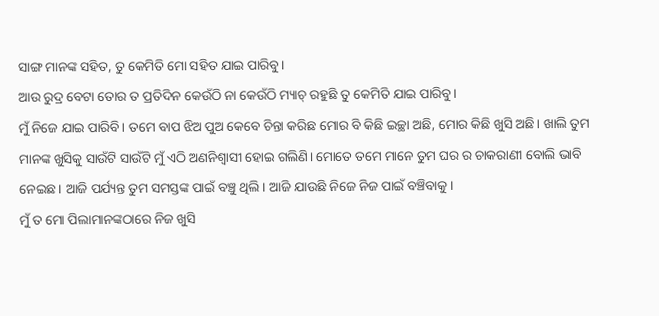ସାଙ୍ଗ ମାନଙ୍କ ସହିତ, ତୁ କେମିତି ମୋ ସହିତ ଯାଇ ପାରିବୁ।
ଆଉ ରୁଦ୍ର ବେଟା ତୋର ତ ପ୍ରତିଦିନ କେଉଁଠି ନା କେଉଁଠି ମ୍ୟାଚ୍ ରହୁଛି ତୁ କେମିତି ଯାଇ ପାରିବୁ।
ମୁଁ ନିଜେ ଯାଇ ପାରିବି। ତମେ ବାପ ଝିଅ ପୁଅ କେବେ ଚିନ୍ତା କରିଛ ମୋର ବି କିଛି ଇଚ୍ଛା ଅଛି, ମୋର କିଛି ଖୁସି ଅଛି। ଖାଲି ତୁମ ମାନଙ୍କ ଖୁସିକୁ ସାଉଁଟି ସାଉଁଟି ମୁଁ ଏଠି ଅଣନିଶ୍ୱାସୀ ହୋଇ ଗଲିଣି। ମୋତେ ତମେ ମାନେ ତୁମ ଘର ର ଚାକରାଣୀ ବୋଲି ଭାବି ନେଇଛ। ଆଜି ପର୍ଯ୍ୟନ୍ତ ତୁମ ସମସ୍ତଙ୍କ ପାଇଁ ବଞ୍ଚୁ ଥିଲି। ଆଜି ଯାଉଛି ନିଜେ ନିଜ ପାଇଁ ବଞ୍ଚିବାକୁ।
ମୁଁ ତ ମୋ ପିଲାମାନଙ୍କଠାରେ ନିଜ ଖୁସି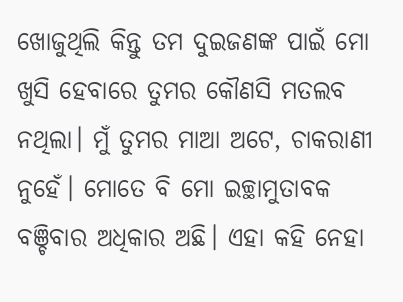ଖୋଜୁଥିଲି କିନ୍ତୁ ତମ ଦୁଇଜଣଙ୍କ ପାଇଁ ମୋ ଖୁସି ହେବାରେ ତୁମର କୌଣସି ମତଲବ ନଥିଲା। ମୁଁ ତୁମର ମାଆ ଅଟେ, ଚାକରାଣୀ ନୁହେଁ। ମୋତେ ବି ମୋ ଇଚ୍ଛାମୁତାବକ ବଞ୍ଚିବାର ଅଧିକାର ଅଛି। ଏହା କହି ନେହା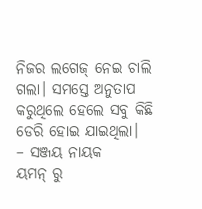ନିଜର ଲଗେଜ୍ ନେଇ ଚାଲି ଗଲା। ସମସ୍ତେ ଅନୁତାପ କରୁଥିଲେ ହେଲେ ସବୁ କିଛି ଡେରି ହୋଇ ଯାଇଥିଲା।
– ସଞ୍ଜୟ ନାୟକ
ୟମନ୍ ରୁ